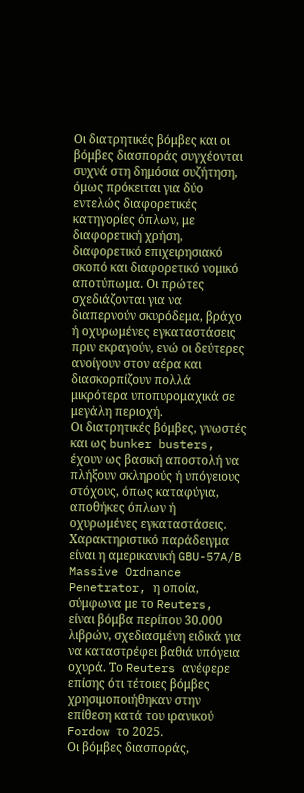Οι διατρητικές βόμβες και οι βόμβες διασποράς συγχέονται συχνά στη δημόσια συζήτηση, όμως πρόκειται για δύο εντελώς διαφορετικές κατηγορίες όπλων, με διαφορετική χρήση, διαφορετικό επιχειρησιακό σκοπό και διαφορετικό νομικό αποτύπωμα. Οι πρώτες σχεδιάζονται για να διαπερνούν σκυρόδεμα, βράχο ή οχυρωμένες εγκαταστάσεις πριν εκραγούν, ενώ οι δεύτερες ανοίγουν στον αέρα και διασκορπίζουν πολλά μικρότερα υποπυρομαχικά σε μεγάλη περιοχή.
Οι διατρητικές βόμβες, γνωστές και ως bunker busters, έχουν ως βασική αποστολή να πλήξουν σκληρούς ή υπόγειους στόχους, όπως καταφύγια, αποθήκες όπλων ή οχυρωμένες εγκαταστάσεις. Χαρακτηριστικό παράδειγμα είναι η αμερικανική GBU-57A/B Massive Ordnance Penetrator, η οποία, σύμφωνα με το Reuters, είναι βόμβα περίπου 30.000 λιβρών, σχεδιασμένη ειδικά για να καταστρέφει βαθιά υπόγεια οχυρά. Το Reuters ανέφερε επίσης ότι τέτοιες βόμβες χρησιμοποιήθηκαν στην επίθεση κατά του ιρανικού Fordow το 2025.
Οι βόμβες διασποράς,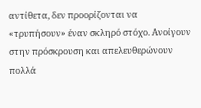αντίθετα, δεν προορίζονται να «τρυπήσουν» έναν σκληρό στόχο. Ανοίγουν στην πρόσκρουση και απελευθερώνουν πολλά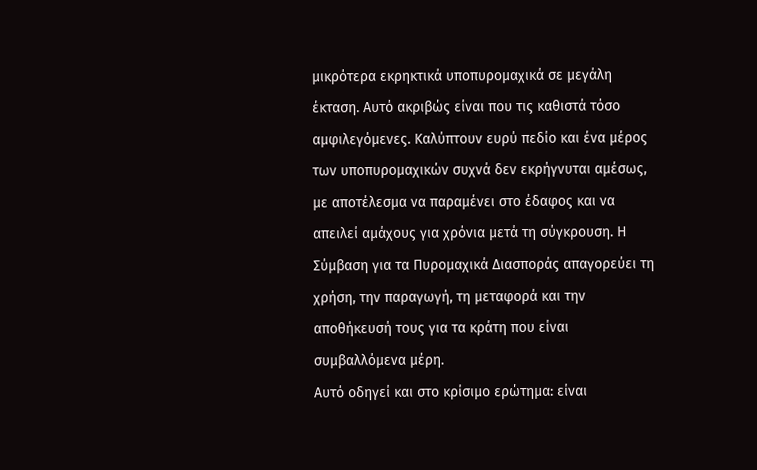μικρότερα εκρηκτικά υποπυρομαχικά σε μεγάλη έκταση. Αυτό ακριβώς είναι που τις καθιστά τόσο αμφιλεγόμενες. Καλύπτουν ευρύ πεδίο και ένα μέρος των υποπυρομαχικών συχνά δεν εκρήγνυται αμέσως, με αποτέλεσμα να παραμένει στο έδαφος και να απειλεί αμάχους για χρόνια μετά τη σύγκρουση. Η Σύμβαση για τα Πυρομαχικά Διασποράς απαγορεύει τη χρήση, την παραγωγή, τη μεταφορά και την αποθήκευσή τους για τα κράτη που είναι συμβαλλόμενα μέρη.
Αυτό οδηγεί και στο κρίσιμο ερώτημα: είναι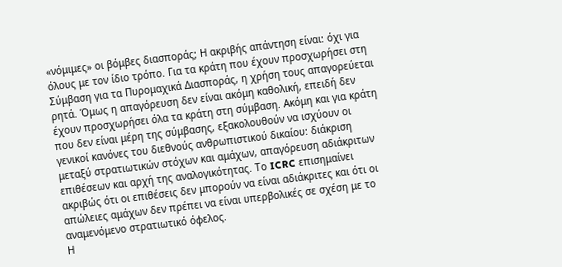«νόμιμες» οι βόμβες διασποράς; Η ακριβής απάντηση είναι: όχι για όλους με τον ίδιο τρόπο. Για τα κράτη που έχουν προσχωρήσει στη Σύμβαση για τα Πυρομαχικά Διασποράς, η χρήση τους απαγορεύεται ρητά. Όμως η απαγόρευση δεν είναι ακόμη καθολική, επειδή δεν έχουν προσχωρήσει όλα τα κράτη στη σύμβαση. Ακόμη και για κράτη που δεν είναι μέρη της σύμβασης, εξακολουθούν να ισχύουν οι γενικοί κανόνες του διεθνούς ανθρωπιστικού δικαίου: διάκριση μεταξύ στρατιωτικών στόχων και αμάχων, απαγόρευση αδιάκριτων επιθέσεων και αρχή της αναλογικότητας. Το ICRC επισημαίνει ακριβώς ότι οι επιθέσεις δεν μπορούν να είναι αδιάκριτες και ότι οι απώλειες αμάχων δεν πρέπει να είναι υπερβολικές σε σχέση με το αναμενόμενο στρατιωτικό όφελος.
Η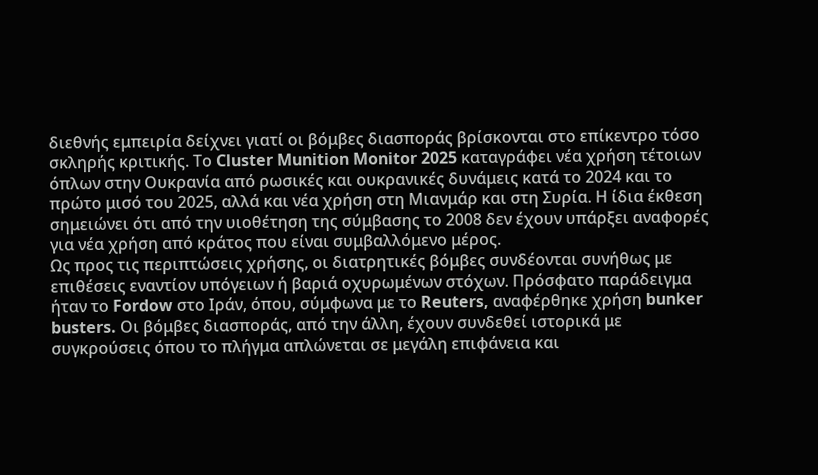διεθνής εμπειρία δείχνει γιατί οι βόμβες διασποράς βρίσκονται στο επίκεντρο τόσο σκληρής κριτικής. Το Cluster Munition Monitor 2025 καταγράφει νέα χρήση τέτοιων όπλων στην Ουκρανία από ρωσικές και ουκρανικές δυνάμεις κατά το 2024 και το πρώτο μισό του 2025, αλλά και νέα χρήση στη Μιανμάρ και στη Συρία. Η ίδια έκθεση σημειώνει ότι από την υιοθέτηση της σύμβασης το 2008 δεν έχουν υπάρξει αναφορές για νέα χρήση από κράτος που είναι συμβαλλόμενο μέρος.
Ως προς τις περιπτώσεις χρήσης, οι διατρητικές βόμβες συνδέονται συνήθως με επιθέσεις εναντίον υπόγειων ή βαριά οχυρωμένων στόχων. Πρόσφατο παράδειγμα ήταν το Fordow στο Ιράν, όπου, σύμφωνα με το Reuters, αναφέρθηκε χρήση bunker busters. Οι βόμβες διασποράς, από την άλλη, έχουν συνδεθεί ιστορικά με συγκρούσεις όπου το πλήγμα απλώνεται σε μεγάλη επιφάνεια και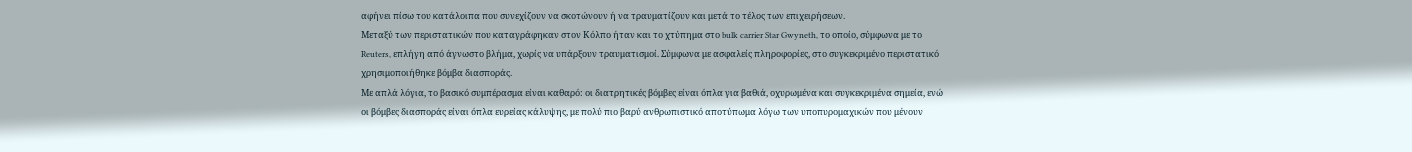αφήνει πίσω του κατάλοιπα που συνεχίζουν να σκοτώνουν ή να τραυματίζουν και μετά το τέλος των επιχειρήσεων.
Μεταξύ των περιστατικών που καταγράφηκαν στον Κόλπο ήταν και το χτύπημα στο bulk carrier Star Gwyneth, το οποίο, σύμφωνα με το Reuters, επλήγη από άγνωστο βλήμα, χωρίς να υπάρξουν τραυματισμοί. Σύμφωνα με ασφαλείς πληροφορίες, στο συγκεκριμένο περιστατικό χρησιμοποιήθηκε βόμβα διασποράς.
Με απλά λόγια, το βασικό συμπέρασμα είναι καθαρό: οι διατρητικές βόμβες είναι όπλα για βαθιά, οχυρωμένα και συγκεκριμένα σημεία, ενώ οι βόμβες διασποράς είναι όπλα ευρείας κάλυψης, με πολύ πιο βαρύ ανθρωπιστικό αποτύπωμα λόγω των υποπυρομαχικών που μένουν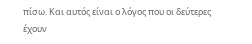πίσω. Και αυτός είναι ο λόγος που οι δεύτερες έχουν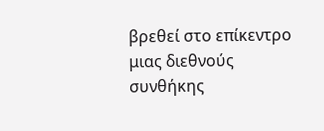βρεθεί στο επίκεντρο μιας διεθνούς συνθήκης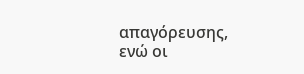απαγόρευσης, ενώ οι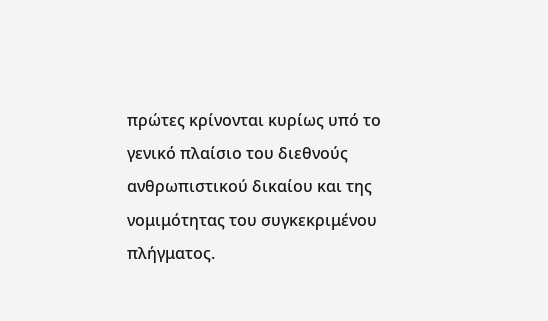πρώτες κρίνονται κυρίως υπό το γενικό πλαίσιο του διεθνούς ανθρωπιστικού δικαίου και της νομιμότητας του συγκεκριμένου πλήγματος.